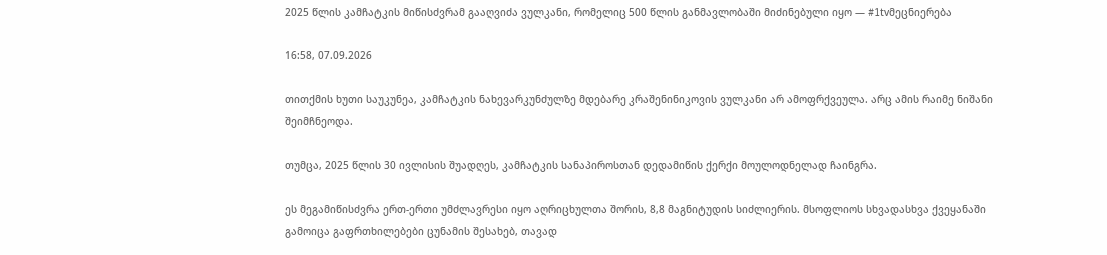2025 წლის კამჩატკის მიწისძვრამ გააღვიძა ვულკანი, რომელიც 500 წლის განმავლობაში მიძინებული იყო — #1tvმეცნიერება

16:58, 07.09.2026

თითქმის ხუთი საუკუნეა, კამჩატკის ნახევარკუნძულზე მდებარე კრაშენინიკოვის ვულკანი არ ამოფრქვეულა. არც ამის რაიმე ნიშანი შეიმჩნეოდა.

თუმცა, 2025 წლის 30 ივლისის შუადღეს, კამჩატკის სანაპიროსთან დედამიწის ქერქი მოულოდნელად ჩაინგრა.

ეს მეგამიწისძვრა ერთ-ერთი უმძლავრესი იყო აღრიცხულთა შორის, 8,8 მაგნიტუდის სიძლიერის. მსოფლიოს სხვადასხვა ქვეყანაში გამოიცა გაფრთხილებები ცუნამის შესახებ, თავად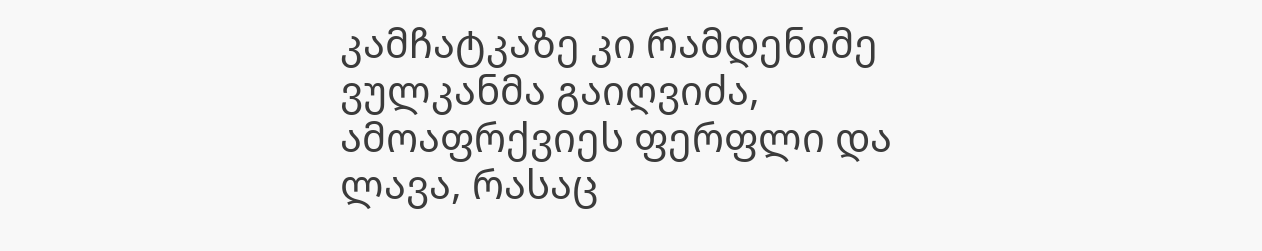კამჩატკაზე კი რამდენიმე ვულკანმა გაიღვიძა, ამოაფრქვიეს ფერფლი და ლავა, რასაც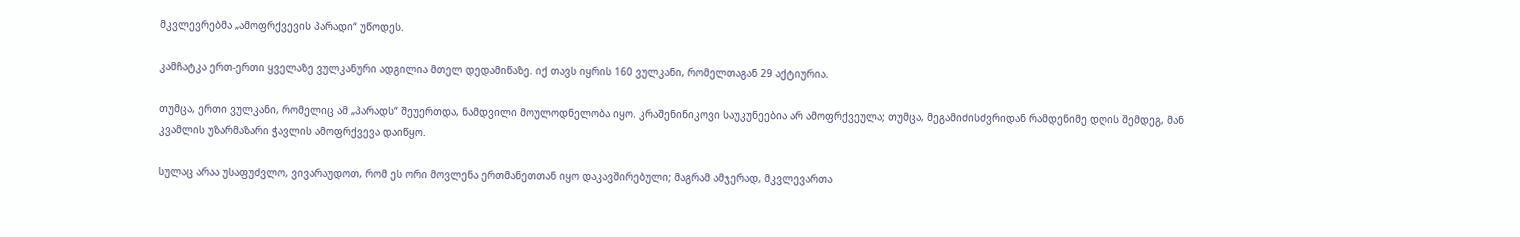მკვლევრებმა „ამოფრქვევის პარადი“ უწოდეს.

კამჩატკა ერთ-ერთი ყველაზე ვულკანური ადგილია მთელ დედამიწაზე. იქ თავს იყრის 160 ვულკანი, რომელთაგან 29 აქტიურია.

თუმცა, ერთი ვულკანი, რომელიც ამ „პარადს“ შეუერთდა, ნამდვილი მოულოდნელობა იყო. კრაშენინიკოვი საუკუნეებია არ ამოფრქვეულა; თუმცა, მეგამიძისძვრიდან რამდენიმე დღის შემდეგ, მან კვამლის უზარმაზარი ჭავლის ამოფრქვევა დაიწყო.

სულაც არაა უსაფუძვლო, ვივარაუდოთ, რომ ეს ორი მოვლენა ერთმანეთთან იყო დაკავშირებული; მაგრამ ამჯერად, მკვლევართა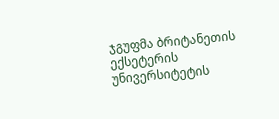ჯგუფმა ბრიტანეთის ექსეტერის უნივერსიტეტის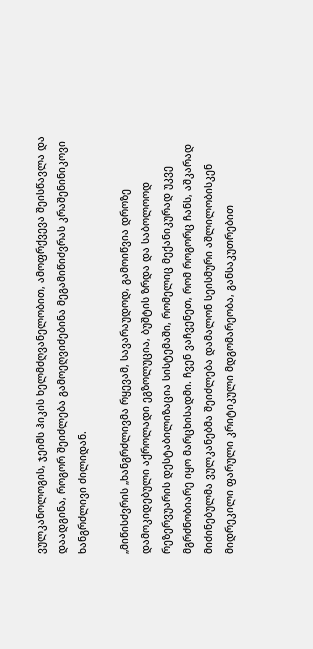ვულკანოლოგის, ჯეიმს ჰიკის ხელმძღვანელობით, ამოფრქვევა შეისწავლა და დაადგინა, როგორ შეიძლება გამოეღვიძებინა მეგამიწიძვრას კრაშენინიკოვი ხანგრძლივი ძილიდან.

„მიწისძვრის „ხანგრძლივმა რყევამ, სავარაუდოდ, გამოიწვია დროზე დამოკიდებული აქროლადი ეგზოლუცია, ბუშტის ზრდა და საბოლოოდ რეზერვუარის დესტაბილიზაცია სისტემაში, რომელიც მექანიკურად უკვე მგრძნობიარე იყო მარცხისადმი. ჩვენ ვაჩვენეთ, რომ როგორც ჩანს, აშკარად მიძინებულმა ვულკანებმა შეიძლება დამალონ სეისმური აშლილობისკენ მიდრეკილი ფარული კრიტიკული მდგომარეობა, განსაკუთრებით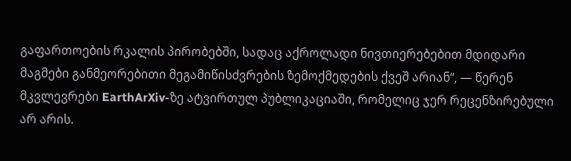გაფართოების რკალის პირობებში, სადაც აქროლადი ნივთიერებებით მდიდარი მაგმები განმეორებითი მეგამიწისძვრების ზემოქმედების ქვეშ არიან“, — წერენ მკვლევრები EarthArXiv-ზე ატვირთულ პუბლიკაციაში, რომელიც ჯერ რეცენზირებული არ არის.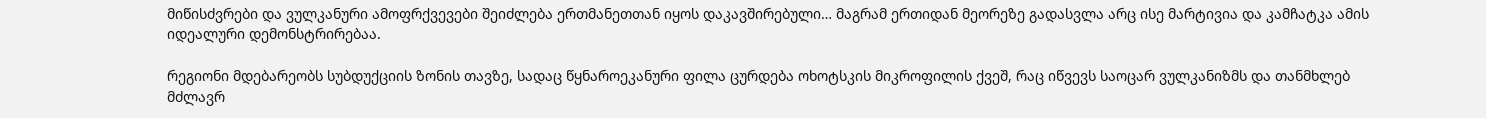მიწისძვრები და ვულკანური ამოფრქვევები შეიძლება ერთმანეთთან იყოს დაკავშირებული… მაგრამ ერთიდან მეორეზე გადასვლა არც ისე მარტივია და კამჩატკა ამის იდეალური დემონსტრირებაა.

რეგიონი მდებარეობს სუბდუქციის ზონის თავზე, სადაც წყნაროეკანური ფილა ცურდება ოხოტსკის მიკროფილის ქვეშ, რაც იწვევს საოცარ ვულკანიზმს და თანმხლებ მძლავრ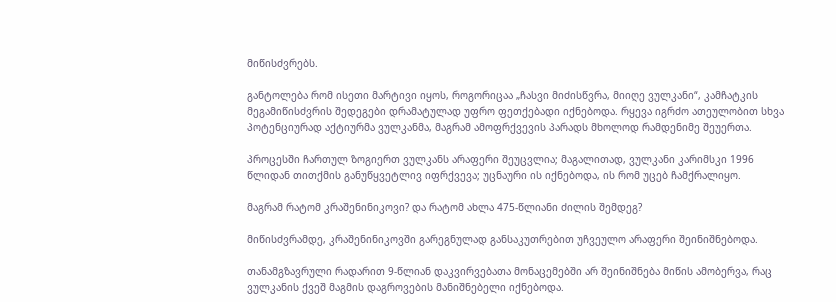მიწისძვრებს.

განტოლება რომ ისეთი მარტივი იყოს, როგორიცაა „ჩასვი მიძისწვრა, მიიღე ვულკანი“, კამჩატკის მეგამიწისძვრის შედეგები დრამატულად უფრო ფეთქებადი იქნებოდა. რყევა იგრძო ათეულობით სხვა პოტენციურად აქტიურმა ვულკანმა, მაგრამ ამოფრქვევის პარადს მხოლოდ რამდენიმე შეუერთა.

პროცესში ჩართულ ზოგიერთ ვულკანს არაფერი შეუცვლია; მაგალითად, ვულკანი კარიმსკი 1996 წლიდან თითქმის განუწყვეტლივ იფრქვევა; უცნაური ის იქნებოდა, ის რომ უცებ ჩამქრალიყო.

მაგრამ რატომ კრაშენინიკოვი? და რატომ ახლა 475-წლიანი ძილის შემდეგ?

მიწისძვრამდე, კრაშენინიკოვში გარეგნულად განსაკუთრებით უჩვეულო არაფერი შეინიშნებოდა.

თანამგზავრული რადარით 9-წლიან დაკვირვებათა მონაცემებში არ შეინიშნება მიწის ამობერვა, რაც ვულკანის ქვეშ მაგმის დაგროვების მანიშნებელი იქნებოდა.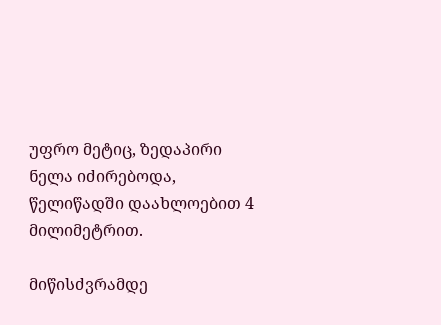უფრო მეტიც, ზედაპირი ნელა იძირებოდა, წელიწადში დაახლოებით 4 მილიმეტრით.

მიწისძვრამდე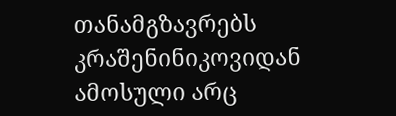თანამგზავრებს კრაშენინიკოვიდან ამოსული არც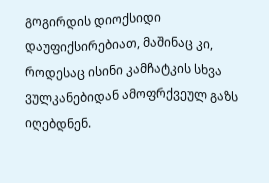გოგირდის დიოქსიდი დაუფიქსირებიათ, მაშინაც კი, როდესაც ისინი კამჩატკის სხვა ვულკანებიდან ამოფრქვეულ გაზს იღებდნენ.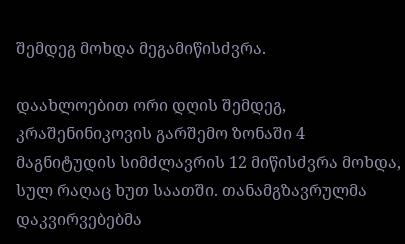შემდეგ მოხდა მეგამიწისძვრა.

დაახლოებით ორი დღის შემდეგ, კრაშენინიკოვის გარშემო ზონაში 4 მაგნიტუდის სიმძლავრის 12 მიწისძვრა მოხდა, სულ რაღაც ხუთ საათში. თანამგზავრულმა დაკვირვებებმა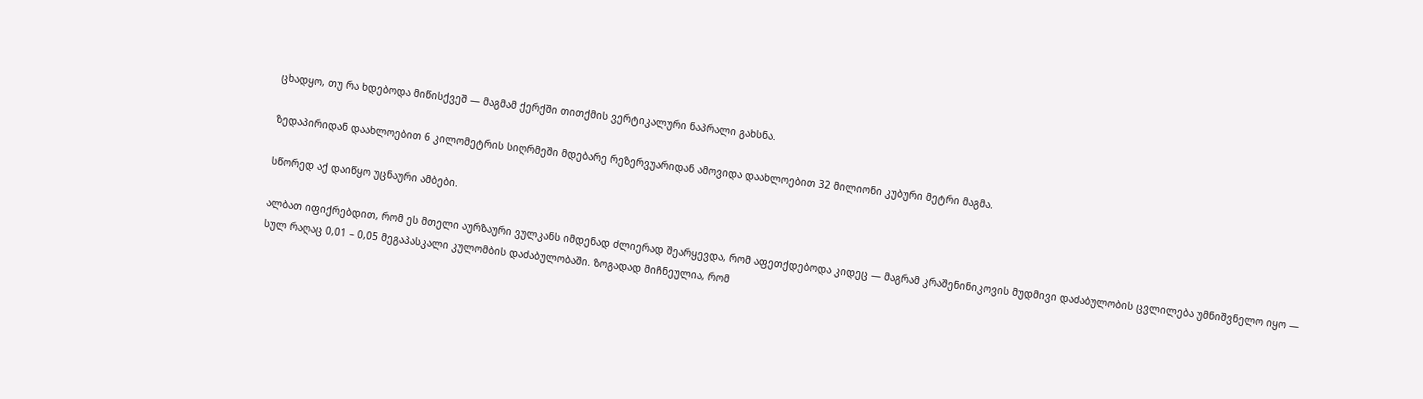ცხადყო, თუ რა ხდებოდა მიწისქვეშ — მაგმამ ქერქში თითქმის ვერტიკალური ნაპრალი გახსნა.

ზედაპირიდან დაახლოებით 6 კილომეტრის სიღრმეში მდებარე რეზერვუარიდან ამოვიდა დაახლოებით 32 მილიონი კუბური მეტრი მაგმა.

სწორედ აქ დაიწყო უცნაური ამბები.

ალბათ იფიქრებდით, რომ ეს მთელი აურზაური ვულკანს იმდენად ძლიერად შეარყევდა, რომ აფეთქდებოდა კიდეც — მაგრამ კრაშენინიკოვის მუდმივი დაძაბულობის ცვლილება უმნიშვნელო იყო — სულ რაღაც 0,01 – 0,05 მეგაპასკალი კულომბის დაძაბულობაში. ზოგადად მიჩნეულია, რომ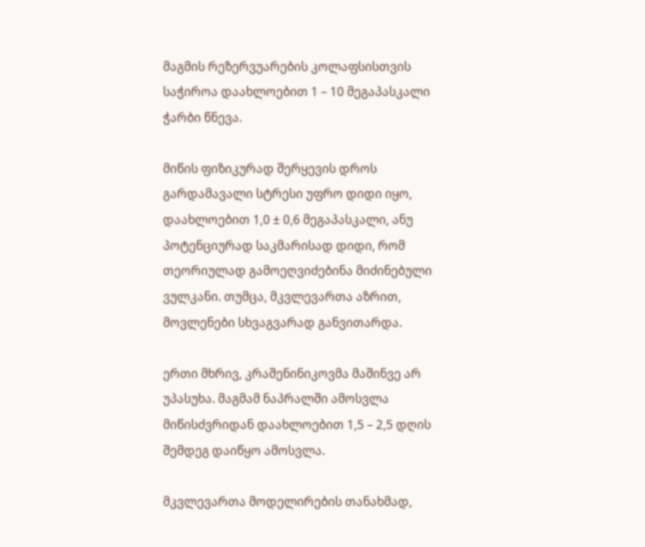მაგმის რეზერვუარების კოლაფსისთვის საჭიროა დაახლოებით 1 – 10 მეგაპასკალი ჭარბი წნევა.

მიწის ფიზიკურად შერყევის დროს გარდამავალი სტრესი უფრო დიდი იყო, დაახლოებით 1,0 ± 0,6 მეგაპასკალი, ანუ პოტენციურად საკმარისად დიდი, რომ თეორიულად გამოეღვიძებინა მიძინებული ვულკანი. თუმცა, მკვლევართა აზრით, მოვლენები სხვაგვარად განვითარდა.

ერთი მხრივ, კრაშენინიკოვმა მაშინვე არ უპასუხა. მაგმამ ნაპრალში ამოსვლა მიწისძვრიდან დაახლოებით 1,5 – 2,5 დღის შემდეგ დაიწყო ამოსვლა.

მკვლევართა მოდელირების თანახმად,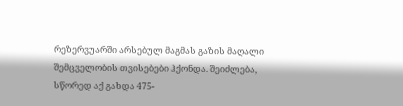რეზერვუარში არსებულ მაგმას გაზის მაღალი შემცველობის თვისებები ჰქონდა. შეიძლება, სწორედ აქ გახდა 475-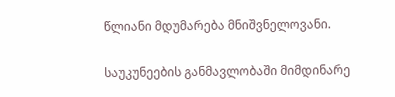წლიანი მდუმარება მნიშვნელოვანი.

საუკუნეების განმავლობაში მიმდინარე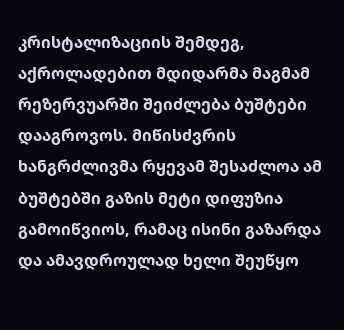კრისტალიზაციის შემდეგ, აქროლადებით მდიდარმა მაგმამ რეზერვუარში შეიძლება ბუშტები დააგროვოს. მიწისძვრის ხანგრძლივმა რყევამ შესაძლოა ამ ბუშტებში გაზის მეტი დიფუზია გამოიწვიოს, რამაც ისინი გაზარდა და ამავდროულად ხელი შეუწყო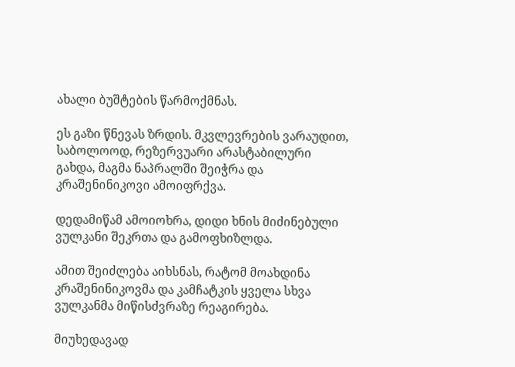ახალი ბუშტების წარმოქმნას.

ეს გაზი წნევას ზრდის. მკვლევრების ვარაუდით, საბოლოოდ, რეზერვუარი არასტაბილური გახდა, მაგმა ნაპრალში შეიჭრა და კრაშენინიკოვი ამოიფრქვა.

დედამიწამ ამოიოხრა, დიდი ხნის მიძინებული ვულკანი შეკრთა და გამოფხიზლდა.

ამით შეიძლება აიხსნას, რატომ მოახდინა კრაშენინიკოვმა და კამჩატკის ყველა სხვა ვულკანმა მიწისძვრაზე რეაგირება.

მიუხედავად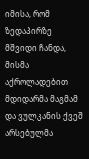იმისა, რომ ზედაპირზე მშვიდი ჩანდა, მისმა აქროლადებით მდიდარმა მაგმამ და ვულკანის ქვეშ არსებულმა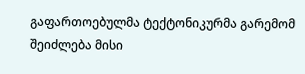გაფართოებულმა ტექტონიკურმა გარემომ შეიძლება მისი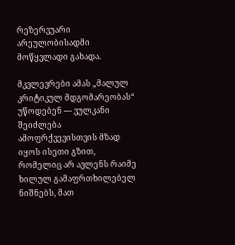რეზერვუარი არეულობისადმი მოწყვლადი გახადა.

მკვლევრები ამას „მალულ კრიტიკულ მდგომარეობას“ უწოდებენ — ვულკანი შეიძლება ამოფრქვევისთვის მზად იყოს ისეთი გზით, რომელიც არ ავლენს რაიმე ხილულ გამაფრთხილებელ ნიშნებს, მათ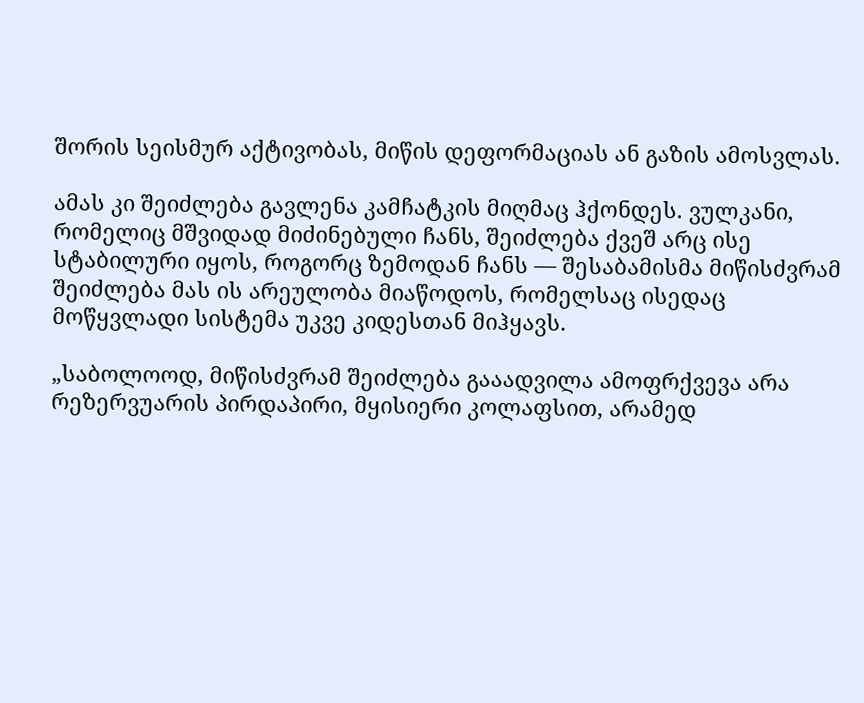შორის სეისმურ აქტივობას, მიწის დეფორმაციას ან გაზის ამოსვლას.

ამას კი შეიძლება გავლენა კამჩატკის მიღმაც ჰქონდეს. ვულკანი, რომელიც მშვიდად მიძინებული ჩანს, შეიძლება ქვეშ არც ისე სტაბილური იყოს, როგორც ზემოდან ჩანს — შესაბამისმა მიწისძვრამ შეიძლება მას ის არეულობა მიაწოდოს, რომელსაც ისედაც მოწყვლადი სისტემა უკვე კიდესთან მიჰყავს.

„საბოლოოდ, მიწისძვრამ შეიძლება გააადვილა ამოფრქვევა არა რეზერვუარის პირდაპირი, მყისიერი კოლაფსით, არამედ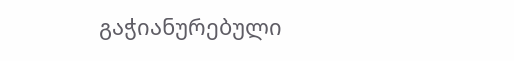გაჭიანურებული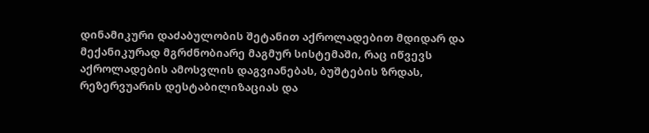დინამიკური დაძაბულობის შეტანით აქროლადებით მდიდარ და მექანიკურად მგრძნობიარე მაგმურ სისტემაში, რაც იწვევს აქროლადების ამოსვლის დაგვიანებას, ბუშტების ზრდას, რეზერვუარის დესტაბილიზაციას და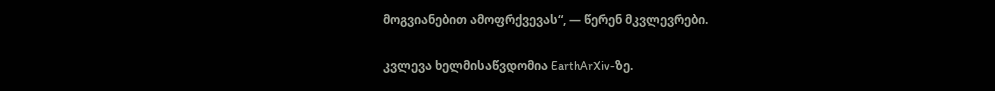მოგვიანებით ამოფრქვევას“, — წერენ მკვლევრები.

კვლევა ხელმისაწვდომია EarthArXiv-ზე.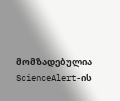მომზადებულია ScienceAlert-ის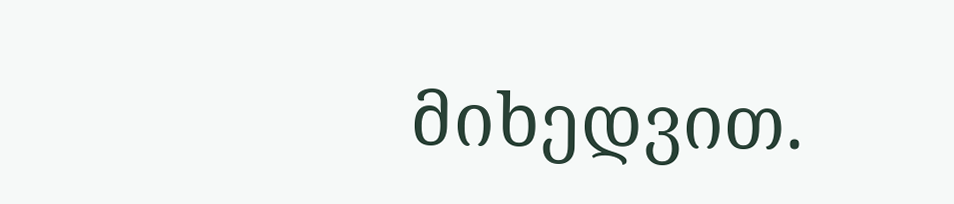მიხედვით.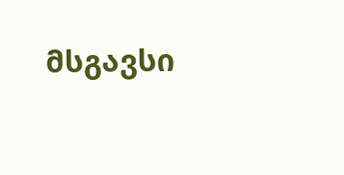მსგავსი